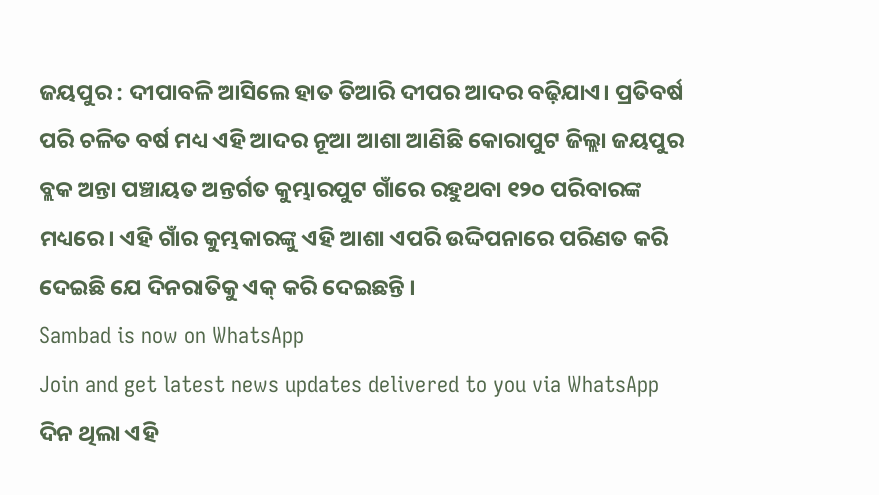ଜୟପୁର : ଦୀପାବଳି ଆସିଲେ ହାତ ତିଆରି ଦୀପର ଆଦର ବଢ଼ିଯାଏ। ପ୍ରତିବର୍ଷ ପରି ଚଳିତ ବର୍ଷ ମଧ୍ୟ ଏହି ଆଦର ନୂଆ ଆଶା ଆଣିଛି କୋରାପୁଟ ଜିଲ୍ଲା ଜୟପୁର ବ୍ଲକ ଅନ୍ତା ପଞ୍ଚାୟତ ଅନ୍ତର୍ଗତ କୁମ୍ଭାରପୁଟ ଗାଁରେ ରହୁଥବା ୧୨୦ ପରିବାରଙ୍କ ମଧ୍ୟରେ। ଏହି ଗାଁର କୁମ୍ଭକାରଙ୍କୁ ଏହି ଆଶା ଏପରି ଉଦ୍ଦିପନାରେ ପରିଣତ କରି ଦେଇଛି ଯେ ଦିନରାତିକୁ ଏକ୍ କରି ଦେଇଛନ୍ତି ।
Sambad is now on WhatsApp
Join and get latest news updates delivered to you via WhatsApp
ଦିନ ଥିଲା ଏହି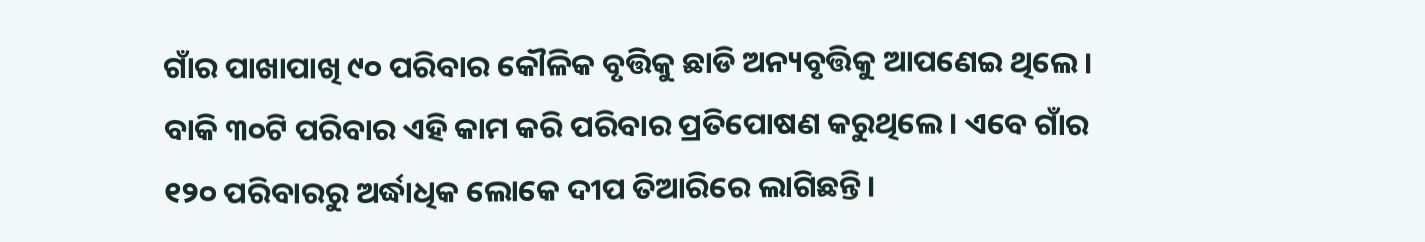ଗାଁର ପାଖାପାଖି ୯୦ ପରିବାର କୌଳିକ ବୃତ୍ତିକୁ ଛାଡି ଅନ୍ୟବୃତ୍ତିକୁ ଆପଣେଇ ଥିଲେ। ବାକି ୩୦ଟି ପରିବାର ଏହି କାମ କରି ପରିବାର ପ୍ରତିପୋଷଣ କରୁଥିଲେ। ଏବେ ଗାଁର ୧୨୦ ପରିବାରରୁ ଅର୍ଦ୍ଧାଧିକ ଲୋକେ ଦୀପ ତିଆରିରେ ଲାଗିଛନ୍ତି।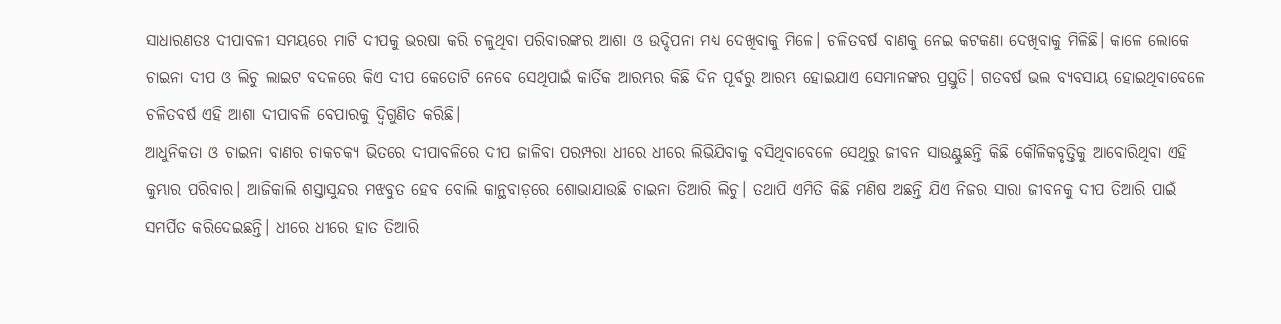ସାଧାରଣତଃ ଦୀପାବଳୀ ସମୟରେ ମାଟି ଦୀପକୁ ଭରଷା କରି ଚଳୁଥିବା ପରିବାରଙ୍କର ଆଶା ଓ ଉଦ୍ଦିପନା ମଧ୍ୟ ଦେଖିବାକୁ ମିଳେ। ଚଳିତବର୍ଷ ବାଣକୁ ନେଇ କଟକଣା ଦେଖିବାକୁ ମିଳିଛି। କାଳେ ଲୋକେ ଚାଇନା ଦୀପ ଓ ଲିଚୁ ଲାଇଟ ବଦଳରେ କିଏ ଦୀପ କେତୋଟି ନେବେ ସେଥିପାଇଁ କାର୍ତିକ ଆରମ୍ଭର କିଛି ଦିନ ପୂର୍ବରୁ ଆରମ୍ଭ ହୋଇଯାଏ ସେମାନଙ୍କର ପ୍ରସ୍ତୁତି। ଗତବର୍ଷ ଭଲ ବ୍ୟବସାୟ ହୋଇଥିବାବେଳେ ଚଳିତବର୍ଷ ଏହି ଆଶା ଦୀପାବଳି ବେପାରକୁ ଦ୍ବିଗୁଣିତ କରିଛି।
ଆଧୁନିକତା ଓ ଚାଇନା ବାଣର ଚାକଚକ୍ୟ ଭିତରେ ଦୀପାବଳିରେ ଦୀପ ଜାଳିବା ପରମ୍ପରା ଧୀରେ ଧୀରେ ଲିଭିଯିବାକୁ ବସିଥିବାବେଳେ ସେଥିରୁ ଜୀବନ ସାଉଣ୍ଟୁଛନ୍ତି କିଛି କୌଳିକବୃତ୍ତିକୁ ଆବୋରିଥିବା ଏହି କୁମ୍ଭାର ପରିବାର। ଆଜିକାଲି ଶସ୍ତାସୁନ୍ଦର ମଝବୁତ ହେବ ବୋଲି କାନ୍ଥବାଡ଼ରେ ଶୋଭାଯାଉଛି ଚାଇନା ତିଆରି ଲିଚୁ। ତଥାପି ଏମିତି କିଛି ମଣିଷ ଅଛନ୍ତି ଯିଏ ନିଜର ସାରା ଜୀବନକୁ ଦୀପ ତିଆରି ପାଇଁ ସମର୍ପିତ କରିଦେଇଛନ୍ତି। ଧୀରେ ଧୀରେ ହାତ ତିଆରି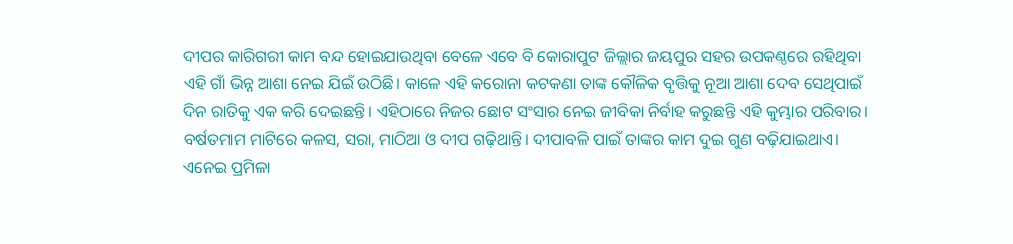ଦୀପର କାରିଗରୀ କାମ ବନ୍ଦ ହୋଇଯାଉଥିବା ବେଳେ ଏବେ ବି କୋରାପୁଟ ଜିଲ୍ଲାର ଜୟପୁର ସହର ଉପକଣ୍ଠରେ ରହିଥିବା ଏହି ଗାଁ ଭିନ୍ନ ଆଶା ନେଇ ଯିଇଁ ଉଠିଛି। କାଳେ ଏହି କରୋନା କଟକଣା ତାଙ୍କ କୌଳିକ ବୃତ୍ତିକୁ ନୂଆ ଆଶା ଦେବ ସେଥିପାଇଁ ଦିନ ରାତିକୁ ଏକ କରି ଦେଇଛନ୍ତି। ଏହିଠାରେ ନିଜର ଛୋଟ ସଂସାର ନେଇ ଜୀବିକା ନିର୍ବାହ କରୁଛନ୍ତି ଏହି କୁମ୍ଭାର ପରିବାର। ବର୍ଷତମାମ ମାଟିରେ କଳସ, ସରା, ମାଠିଆ ଓ ଦୀପ ଗଢ଼ିଥାନ୍ତି। ଦୀପାବଳି ପାଇଁ ତାଙ୍କର କାମ ଦୁଇ ଗୁଣ ବଢ଼ିଯାଇଥାଏ।
ଏନେଇ ପ୍ରମିଳା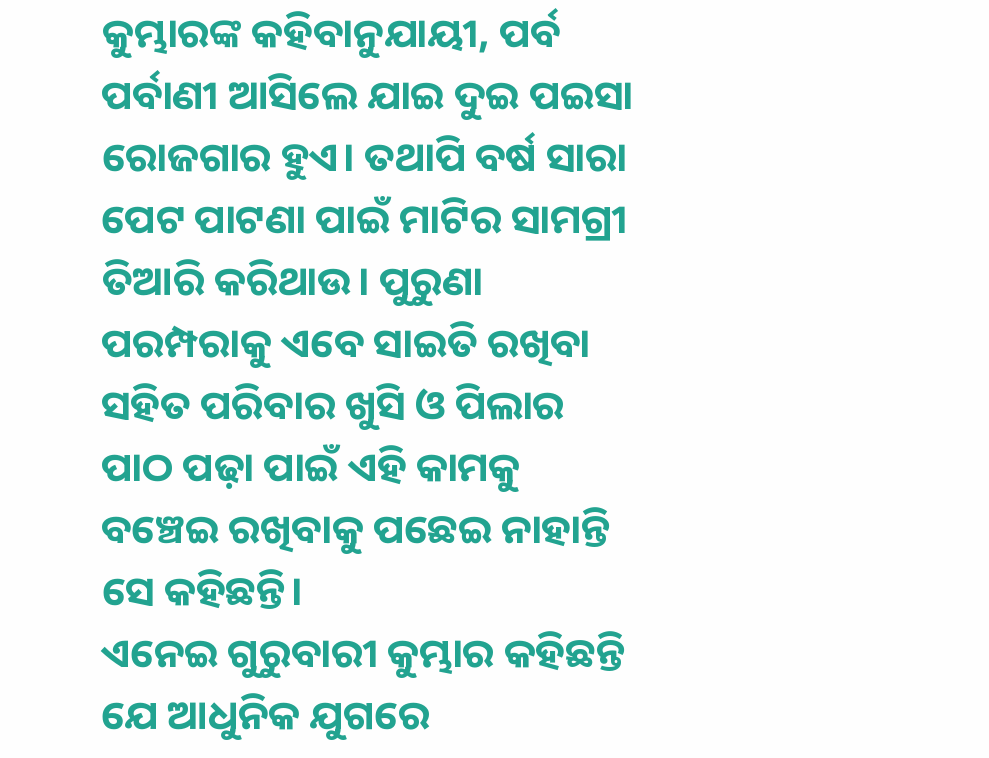କୁମ୍ଭାରଙ୍କ କହିବାନୁଯାୟୀ, ପର୍ବ ପର୍ବାଣୀ ଆସିଲେ ଯାଇ ଦୁଇ ପଇସା ରୋଜଗାର ହୁଏ। ତଥାପି ବର୍ଷ ସାରା ପେଟ ପାଟଣା ପାଇଁ ମାଟିର ସାମଗ୍ରୀ ତିଆରି କରିଥାଉ। ପୁରୁଣା ପରମ୍ପରାକୁ ଏବେ ସାଇତି ରଖିବା ସହିତ ପରିବାର ଖୁସି ଓ ପିଲାର ପାଠ ପଢ଼ା ପାଇଁ ଏହି କାମକୁ ବଞ୍ଚେଇ ରଖିବାକୁ ପଛେଇ ନାହାନ୍ତି ସେ କହିଛନ୍ତି।
ଏନେଇ ଗୁରୁବାରୀ କୁମ୍ଭାର କହିଛନ୍ତି ଯେ ଆଧୁନିକ ଯୁଗରେ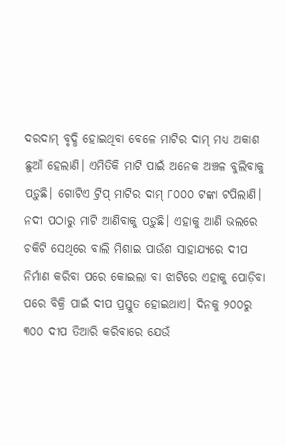ଦରଦାମ୍ ବୃଦ୍ଧି ହୋଇଥିବା ବେଳେ ମାଟିର ଦାମ୍ ମଧ୍ୟ ଅକାଶ ଛୁଆଁ ହେଲାଣି। ଏମିତିକି ମାଟି ପାଇଁ ଅନେକ ଅଞ୍ଚଳ ବୁଲିବାକୁ ପଡ଼ୁଛି। ଗୋଟିଏ ଟ୍ରିପ୍ ମାଟିର ଦାମ୍ ୮୦୦୦ ଟଙ୍କା ଟପିଲାଣି। ନଦୀ ପଠାରୁ ମାଟି ଆଣିବାକୁ ପଡ଼ୁଛି। ଏହାକୁ ଆଣି ଭଲରେ ଚକିଟି ସେଥିରେ ବାଲି ମିଶାଇ ପାଉଁଶ ସାହାଯ୍ୟରେ ଦୀପ ନିର୍ମାଣ କରିବା ପରେ କୋଇଲା ବା ଝାଟିରେ ଏହାକୁ ପୋଡ଼ିବା ପରେ ବିକ୍ରି ପାଇଁ ଦୀପ ପ୍ରସ୍ତୁତ ହୋଇଥାଏ। ଦିନକୁ ୨୦୦ରୁ ୩୦୦ ଦୀପ ତିଆରି କରିବାରେ ଯେଉଁ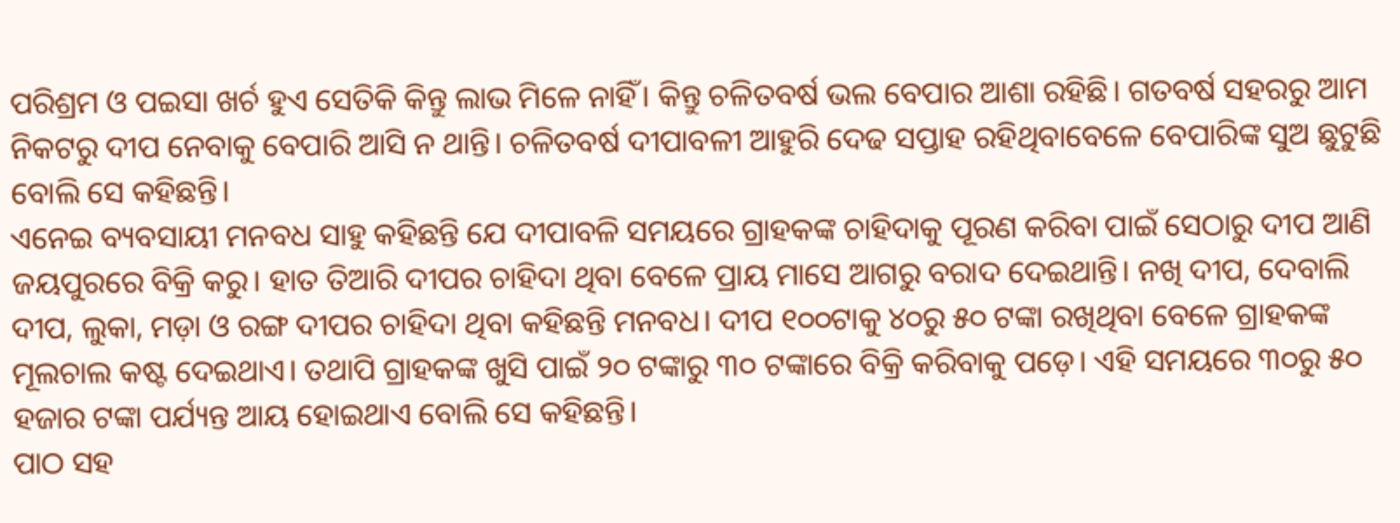ପରିଶ୍ରମ ଓ ପଇସା ଖର୍ଚ ହୁଏ ସେତିକି କିନ୍ତୁ ଲାଭ ମିଳେ ନାହିଁ। କିନ୍ତୁ ଚଳିତବର୍ଷ ଭଲ ବେପାର ଆଶା ରହିଛି। ଗତବର୍ଷ ସହରରୁ ଆମ ନିକଟରୁ ଦୀପ ନେବାକୁ ବେପାରି ଆସି ନ ଥାନ୍ତି। ଚଳିତବର୍ଷ ଦୀପାବଳୀ ଆହୁରି ଦେଢ ସପ୍ତାହ ରହିଥିବାବେଳେ ବେପାରିଙ୍କ ସୁଅ ଛୁଟୁଛି ବୋଲି ସେ କହିଛନ୍ତି।
ଏନେଇ ବ୍ୟବସାୟୀ ମନବଧ ସାହୁ କହିଛନ୍ତି ଯେ ଦୀପାବଳି ସମୟରେ ଗ୍ରାହକଙ୍କ ଚାହିଦାକୁ ପୂରଣ କରିବା ପାଇଁ ସେଠାରୁ ଦୀପ ଆଣି ଜୟପୁରରେ ବିକ୍ରି କରୁ। ହାତ ତିଆରି ଦୀପର ଚାହିଦା ଥିବା ବେଳେ ପ୍ରାୟ ମାସେ ଆଗରୁ ବରାଦ ଦେଇଥାନ୍ତି। ନଖି ଦୀପ, ଦେବାଲି ଦୀପ, ଲୁକା, ମଡ଼ା ଓ ରଙ୍ଗ ଦୀପର ଚାହିଦା ଥିବା କହିଛନ୍ତି ମନବଧ। ଦୀପ ୧୦୦ଟାକୁ ୪୦ରୁ ୫୦ ଟଙ୍କା ରଖିଥିବା ବେଳେ ଗ୍ରାହକଙ୍କ ମୂଲଚାଲ କଷ୍ଟ ଦେଇଥାଏ। ତଥାପି ଗ୍ରାହକଙ୍କ ଖୁସି ପାଇଁ ୨୦ ଟଙ୍କାରୁ ୩୦ ଟଙ୍କାରେ ବିକ୍ରି କରିବାକୁ ପଡ଼େ। ଏହି ସମୟରେ ୩୦ରୁ ୫୦ ହଜାର ଟଙ୍କା ପର୍ଯ୍ୟନ୍ତ ଆୟ ହୋଇଥାଏ ବୋଲି ସେ କହିଛନ୍ତି।
ପାଠ ସହ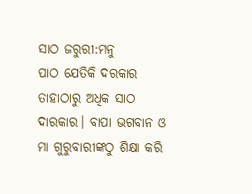ସାଠ ଜରୁରୀ:ମନୁ
ପାଠ ଯେତିକି ଦରକାର ତାହାଠାରୁ ଅଧିକ ସାଠ ଦାରକାର। ବାପା ଭଗବାନ ଓ ମା ଗୁରୁବାରୀଙ୍କଠୁ ଶିକ୍ଷା କରି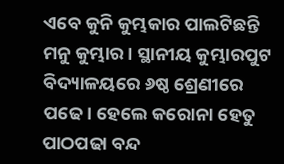ଏବେ କୁନି କୁମ୍ଭକାର ପାଲଟିଛନ୍ତି ମନୁ କୁମ୍ଭାର। ସ୍ଥାନୀୟ କୁମ୍ଭାରପୁଟ ବିଦ୍ୟାଳୟରେ ୬ଷ୍ଠ ଶ୍ରେଣୀରେ ପଢେ। ହେଲେ କରୋନା ହେତୁ ପାଠପଢା ବନ୍ଦ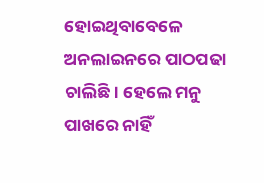ହୋଇଥିବାବେଳେ ଅନଲାଇନରେ ପାଠପଢା ଚାଲିଛି। ହେଲେ ମନୁ ପାଖରେ ନାହିଁ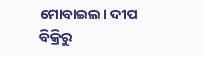ମୋବାଇଲ। ଦୀପ ବିକ୍ରିରୁ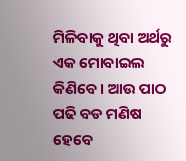ମିଳିବାକୁ ଥିବା ଅର୍ଥରୁ ଏକ ମୋବାଇଲ କିଣିବେ। ଆଉ ପାଠ ପଢି ବଡ ମଣିଷ ହେବେ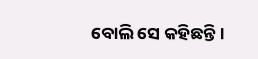ବୋଲି ସେ କହିଛନ୍ତି।